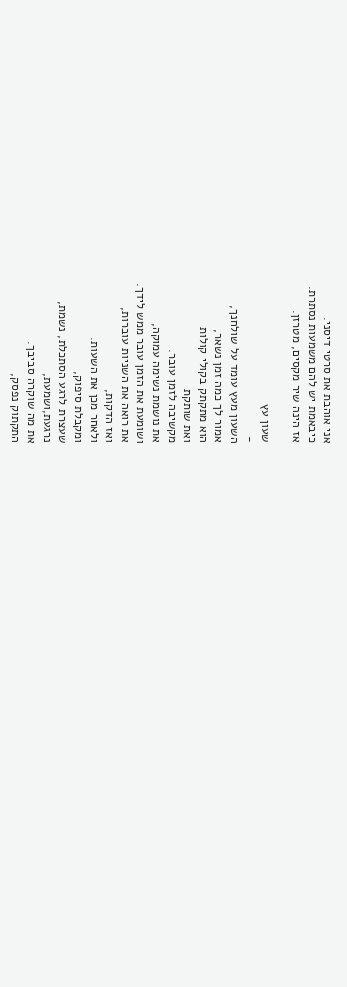אני אוהבת את סרטי דיסני.
כיבאמת יש להם משמעות נסתרת.
אז הינה שיר מקסים, מטרזן.

שעון עץ
-
השעון מעץ עומד על שולחנך,
אמור לך כמה זמן נשאר,
הוא מתקתק בקולי קולות
ואת שותקת
מקשיבה לזמן עובר.
את נושמת נשימה עמוקה,
ושומעת את הזמן עובר ממש לידך.
את רואה את השניות עוברות,
ואז הדקות,
ולאחר מכן את השעות.
ומקבלת סיפוק,
שעצרת לרגע הסתכלת, נשמת,
נרגעת,ושמעת,
את מה שוקרה סביבך.
התקתוק נפסק,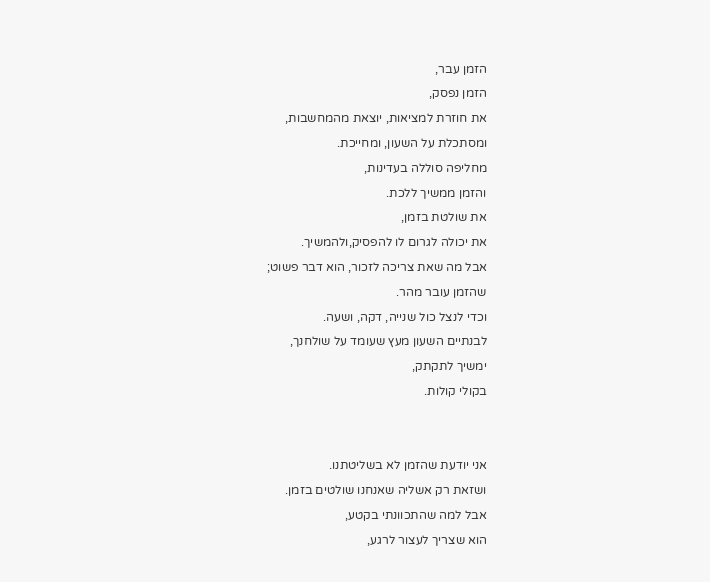הזמן עבר,
הזמן נפסק,
את חוזרת למציאות, יוצאת מהמחשבות,
ומסתכלת על השעון, ומחייכת.
מחליפה סוללה בעדינות,
והזמן ממשיך ללכת.
את שולטת בזמן,
את יכולה לגרום לו להפסיק,ולהמשיך.
אבל מה שאת צריכה לזכור, הוא דבר פשוט;
שהזמן עובר מהר.
וכדי לנצל כול שנייה, דקה, ושעה.
לבנתיים השעון מעץ שעומד על שולחנך,
ימשיך לתקתק,
בקולי קולות.


אני יודעת שהזמן לא בשליטתנו.
ושזאת רק אשליה שאנחנו שולטים בזמן.
אבל למה שהתכוונתי בקטע,
הוא שצריך לעצור לרגע,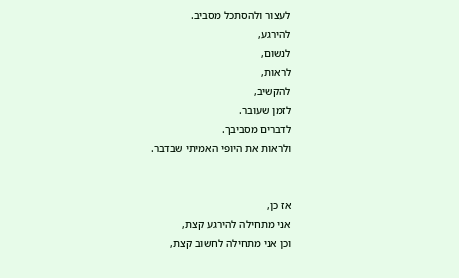לעצור ולהסתכל מסביב.
להירגע,
לנשום,
לראות,
להקשיב,
לזמן שעובר.
לדברים מסביבך.
ולראות את היופי האמיתי שבדבר.


אז כן,
אני מתחילה להירגע קצת,
וכן אני מתחילה לחשוב קצת,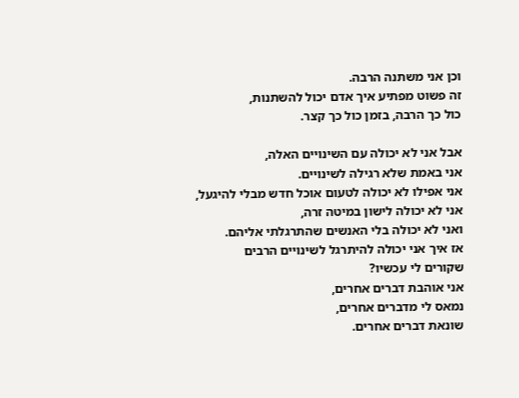וכן אני משתנה הרבה.
זה פשוט מפתיע איך אדם יכול להשתנות,
כול כך הרבה, בזמן כול כך קצר.

אבל אני לא יכולה עם השינויים האלה,
אני באמת שלא רגילה לשינויים.
אני אפילו לא יכולה לטעום אוכל חדש מבלי להיגעל,
אני לא יכולה לישון במיטה זרה,
ואני לא יכולה בלי האנשים שהתרגלתי אליהם.
אז איך אני יכולה להיתרגל לשינויים הרבים
שקורים לי עכשיו?
אני אוהבת דברים אחרים,
נמאס לי מדברים אחרים,
שונאת דברים אחרים.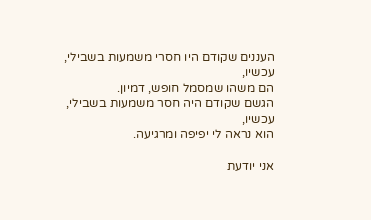העננים שקודם היו חסרי משמעות בשבילי,
עכשיו,
הם משהו שמסמל חופש, דמיון.
הגשם שקודם היה חסר משמעות בשבילי,
עכשיו,
הוא נראה לי יפיפה ומרגיעה.

אני יודעת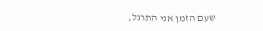שעם הזמן אני התרגל,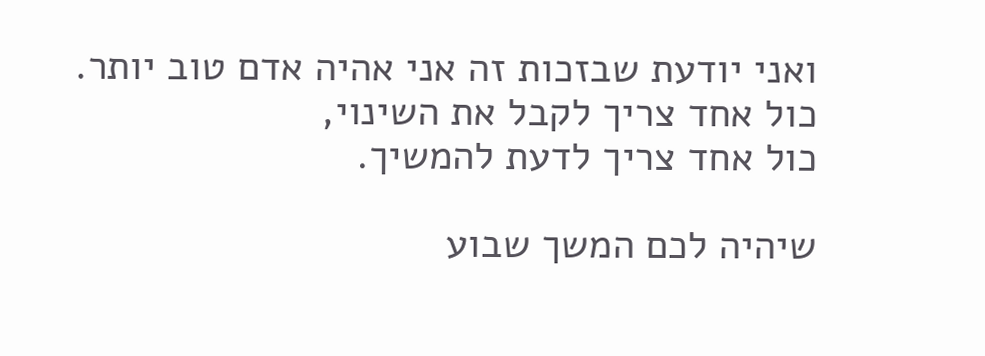ואני יודעת שבזכות זה אני אהיה אדם טוב יותר.
כול אחד צריך לקבל את השינוי,
כול אחד צריך לדעת להמשיך.

שיהיה לכם המשך שבוע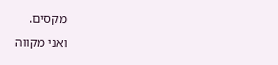מקסים.
ואני מקווה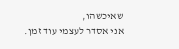שאיכשהו,
אני אסדר לעצמי עוד זמן.